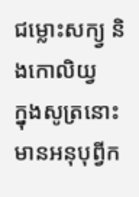ជម្លោះសក្យ្វ និងកោលិយ្វ
ក្នុងសូត្រនោះ មានអនុបុព្វីក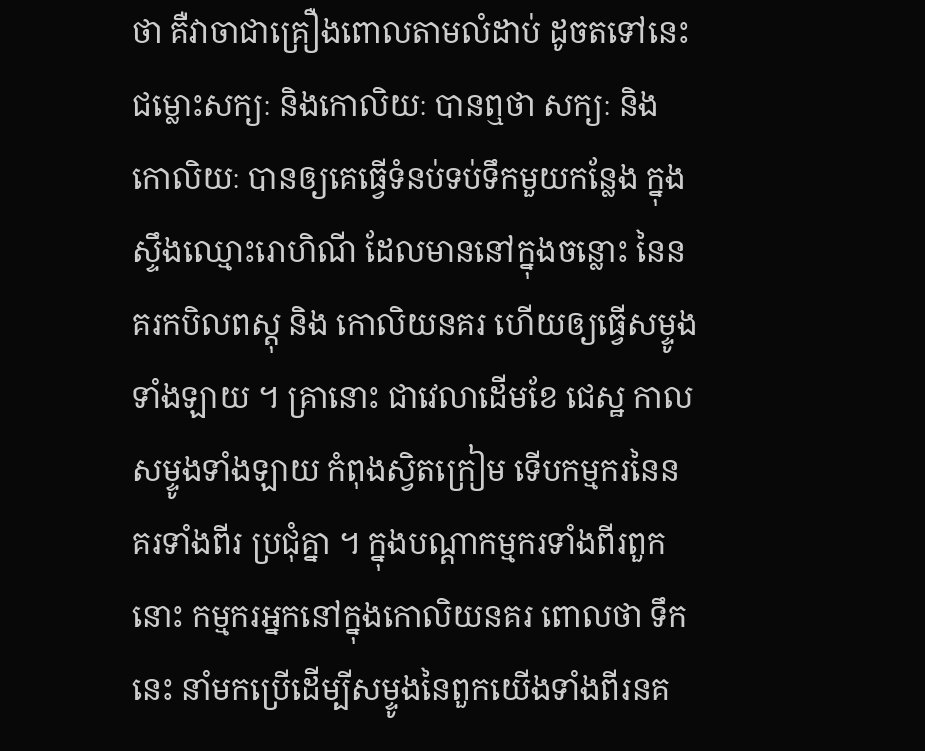ថា គឺវាចាជាគ្រឿងពោលតាមលំដាប់ ដូចតទៅនេះ ជម្លោះសក្យៈ និងកោលិយៈ បានឮថា សក្យៈ និងកោលិយៈ បានឲ្យគេធ្វើទំនប់ទប់ទឹកមួយកន្លែង ក្នុងស្ទឹងឈ្មោះរោហិណី ដែលមាននៅក្នុងចន្លោះ នៃនគរកបិលពស្តុ និង កោលិយនគរ ហើយឲ្យធ្វើសម្ទូងទាំងឡាយ ។ គ្រានោះ ជាវេលាដើមខែ ជេស្ឋ កាលសម្ទូងទាំងឡាយ កំពុងស្វិតក្រៀម ទើបកម្មករនៃនគរទាំងពីរ ប្រជុំគ្នា ។ ក្នុងបណ្តាកម្មករទាំងពីរពួកនោះ កម្មករអ្នកនៅក្នុងកោលិយនគរ ពោលថា ទឹកនេះ នាំមកប្រើដើម្បីសម្ទូងនៃពួកយើងទាំងពីរនគ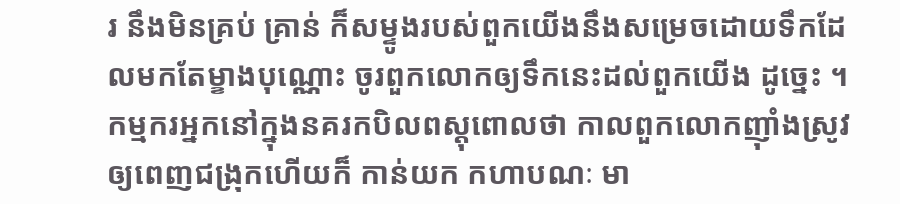រ នឹងមិនគ្រប់ គ្រាន់ ក៏សម្ទូងរបស់ពួកយើងនឹងសម្រេចដោយទឹកដែលមកតែម្ខាងបុណ្ណោះ ចូរពួកលោកឲ្យទឹកនេះដល់ពួកយើង ដូច្នេះ ។ កម្មករអ្នកនៅក្នុងនគរកបិលពស្តុពោលថា កាលពួកលោកញ៉ាំងស្រូវឲ្យពេញជង្រុកហើយក៏ កាន់យក កហាបណៈ មា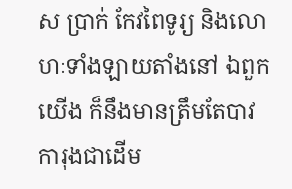ស ប្រាក់ កែវពៃទូរ្យ និងលោហៈទាំងឡាយតាំងនៅ ឯពួកយើង ក៏នឹងមានត្រឹមតែបាវ ការុងជាដើម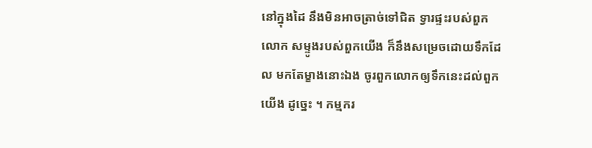នៅក្នុងដៃ នឹងមិនអាចត្រាច់ទៅជិត ទ្វារផ្ទះរបស់ពួកលោក សម្ទូងរបស់ពួកយើង ក៏នឹងសម្រេចដោយទឹកដែល មកតែម្ខាងនោះឯង ចូរពួកលោកឲ្យទឹកនេះដល់ពួកយើង ដូច្នេះ ។ កម្មករ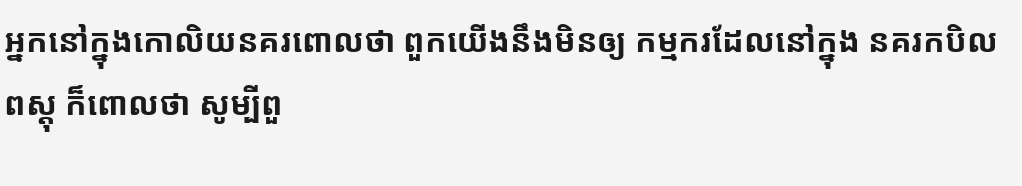អ្នកនៅក្នុងកោលិយនគរពោលថា ពួកយើងនឹងមិនឲ្យ កម្មករដែលនៅក្នុង នគរកបិលពស្តុ ក៏ពោលថា សូម្បីពួ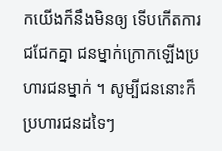កយើងក៏នឹងមិនឲ្យ ទើបកើតការជជែកគ្នា ជនម្នាក់ក្រោកឡើងប្រហារជនម្នាក់ ។ សូម្បីជននោះក៏ប្រហារជនដទៃៗ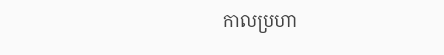កាលប្រហា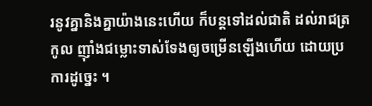រនូវគ្នានិងគ្នាយ៉ាងនេះហើយ ក៏បន្តទៅដល់ជាតិ ដល់រាជត្រកូល ញ៉ាំងជម្លោះទាស់ទែងឲ្យចម្រើនឡើងហើយ ដោយប្រការដូច្នេះ ។